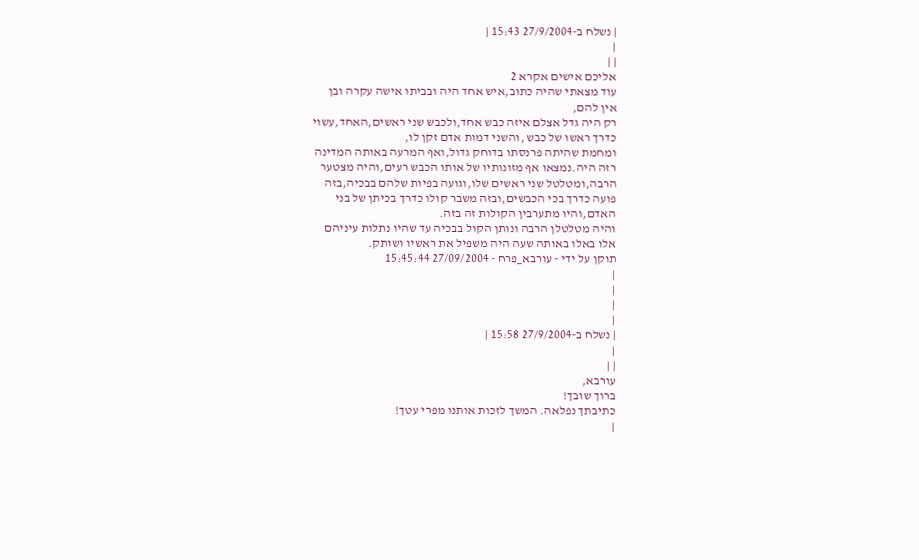| נשלח ב-27/9/2004 15:43 |
|
| |
אליכם אישים אקרא 2
עוד מצאתי שהיה כתוב,איש אחד היה ובביתו אישה עקרה ובן
אין להם,
רק היה גדל אצלם איזה כבש אחד,ולכבש שני ראשים,האחד,עשוי
כדרך ראשו של כבש ,והשני דמות אדם זקן לו,
ומחמת שהיתה פרנסתו בדוחק גדול,ואף המרעה באותה המדינה
רזה היה.נמצאו אף מזונותיו של אותו הכבש רעים,והיה מצטער
הרבה,ומטלטל שני ראשים שלו,וגועה בפיות שלהם בבכיה,בזה
פועה כדרך בכי הכבשים,ובזה משבר קולו כדרך בכיתן של בני
האדם,והיו מתערבין הקולות זה בזה.
והיה מטלטלן הרבה ונותן הקול בבכיה עד שהיו נתלות עיניהם
אלו באלו באותה שעה היה משפיל את ראשיו ושותק.
תוקן על ידי - עורבא_פרח - 27/09/2004 15:45:44
|
|
|
|
| נשלח ב-27/9/2004 15:58 |
|
| |
עורבא,
ברוך שובך!
כתיבתך נפלאה. המשך לזכות אותנו מפרי עטך!
|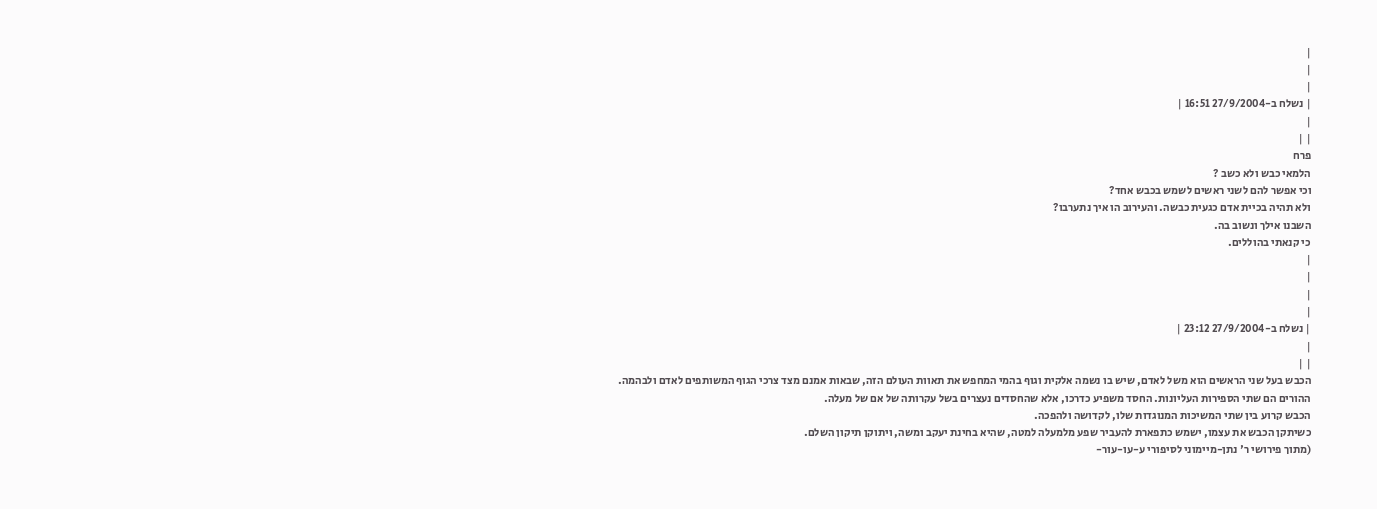|
|
|
| נשלח ב-27/9/2004 16:51 |
|
| |
פרח
הלמאי כבש ולא כשב ?
וכי אפשר להם לשני ראשים לשמש בכבש אחד?
ולא תהיה בכיית אדם כגעית כבשה. והעירוב הו איך נתערבו?
השבנו אילך ונשוב בה.
כי קנאתי בהוללים.
|
|
|
|
| נשלח ב-27/9/2004 23:12 |
|
| |
הכבש בעל שני הראשים הוא משל לאדם, שיש בו נשמה אלקית וגוף בהמי המחפש את תאוות העולם הזה, שבאות אמנם מצד צרכי הגוף המשותפים לאדם ולבהמה.
ההורים הם שתי הספירות העליונות. החסד משפיע כדרכו, אלא שהחסדים נעצרים בשל עקרותה של אם של מעלה.
הכבש קרוע בין שתי המשיכות המנוגדות שלו, לקדושה ולהפכה.
כשיתקן הכבש את עצמו, ישמש כתפארת להעביר שפע מלמעלה למטה, שהיא בחינת יעקב ומשה, ויתוקן תיקון השלם.
(מתוך פירושי ר' נתן-מיימוני לסיפורי ע-עו-עור-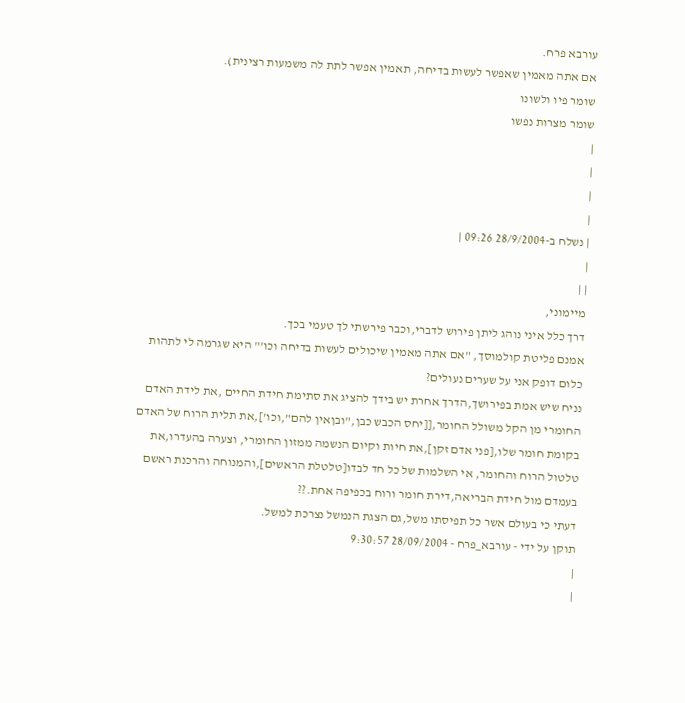עורבא פרח.
אם אתה מאמין שאפשר לעשות בדיחה, תאמין אפשר לתת לה משמעות רצינית).
שומר פיו ולשונו
שומר מצרות נפשו
|
|
|
|
| נשלח ב-28/9/2004 09:26 |
|
| |
מיימוני,
דרך כלל איני נוהג ליתן פירוש לדברי,וכבר פירשתי לך טעמי בכך.
אמנם פליטת קולמוסך, "אם אתה מאמין שיכולים לעשות בדיחה וכו'" היא שגרמה לי לתהות כלום דופק אני על שערים נעולים?
נניח שיש אמת בפירושך,הדרך אחרת יש בידך להציג את סתימת חידת החיים ,את לידת האדם החומרי מן הקל משולל החומר,[[יחס הכבש כבן,"ובןאין להם",וכו'],את תלית הרוח של האדם בקומת חומר שלו,[פני אדם זקן],את חיות וקיום הנשמה ממזון החומרי, וצערה בהעדרו,את טלטול הרוח והחומר, אי השלמות של כל חד לבדו[טלטלת הראשים],והמנוחה והרכנת ראשם בעמדם מול חידת הבריאה,דירת חומר ורוח בכפיפה אחת.??
דעתי כי בעולם אשר כל תפיסתו משל,גם הצגת הנמשל נצרכת למשל.
תוקן על ידי - עורבא_פרח - 28/09/2004 9:30:57
|
|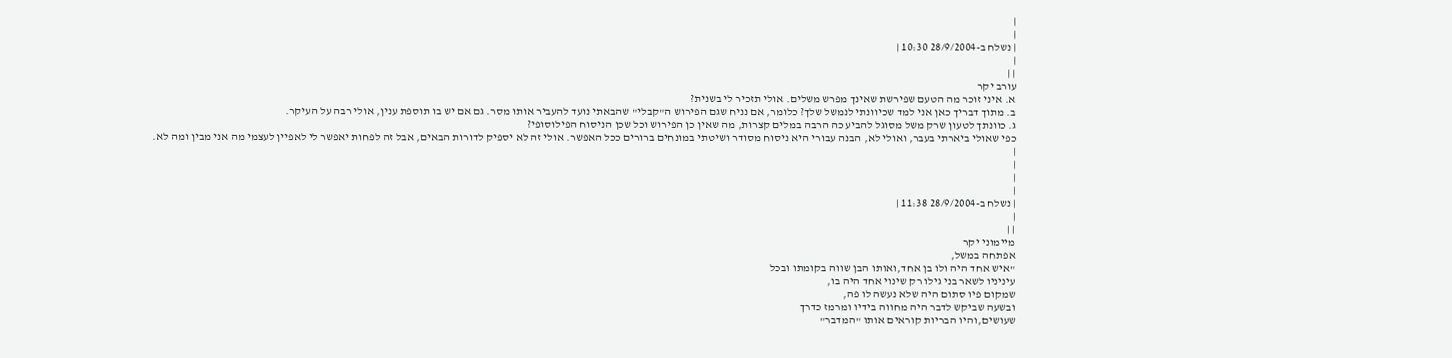|
|
| נשלח ב-28/9/2004 10:30 |
|
| |
עורב יקר
א. איני זוכר מה הטעם שפירשת שאינך מפרש משלים. אולי תזכיר לי בשנית?
ב. מתוך דבריך כאן אני למד שכיוונתי לנמשל שלך? כלומר, אם נניח שגם הפירוש ה"קבלי" שהבאתי נועד להעביר אותו מסר. גם אם יש בו תוספת ענין, אולי רבה על העיקר.
ג. כוונתך לטעון שרק משל מסוגל להביע כה הרבה במלים קצרות, מה שאין כן הפירוש וכל שכן הניסוח הפילוסופי?
כפי שאולי ביארתי בעבר, ואולי לא, הבנה עבורי היא ניסוח מסודר ושיטתי במונחים ברורים ככל האפשר. אולי זה לא יספיק לדורות הבאים, אבל זה לפחות יאפשר לי לאפיין לעצמי מה אני מבין ומה לא.
|
|
|
|
| נשלח ב-28/9/2004 11:38 |
|
| |
מיימוני יקר
אפתחה במשל,
"איש אחד היה ולו בן אחד,ואותו הבן שווה בקומתו ובכל
עיניניו לשאר בני גילו רק שינוי אחד היה בו,
שמקום פיו סתום היה שלא נעשה לו פה,
ובשעה שביקש לדבר היה מחווה בידיו ומרמז כדרך
שעושים,והיו הבריות קוראים אותו "המדבר"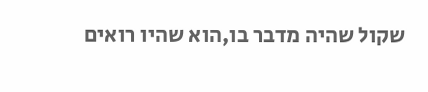שקול שהיה מדבר בו,הוא שהיו רואים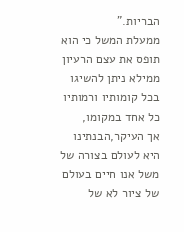הבריות."
ממעלת המשל כי הוא תופס את עצם הרעיון ממילא ניתן להשיגו בכל קומותיו ורמותיו כל אחד במקומו,
אך העיקר,הבנתינו היא לעולם בצורה של משל אנו חיים בעולם של ציור לא של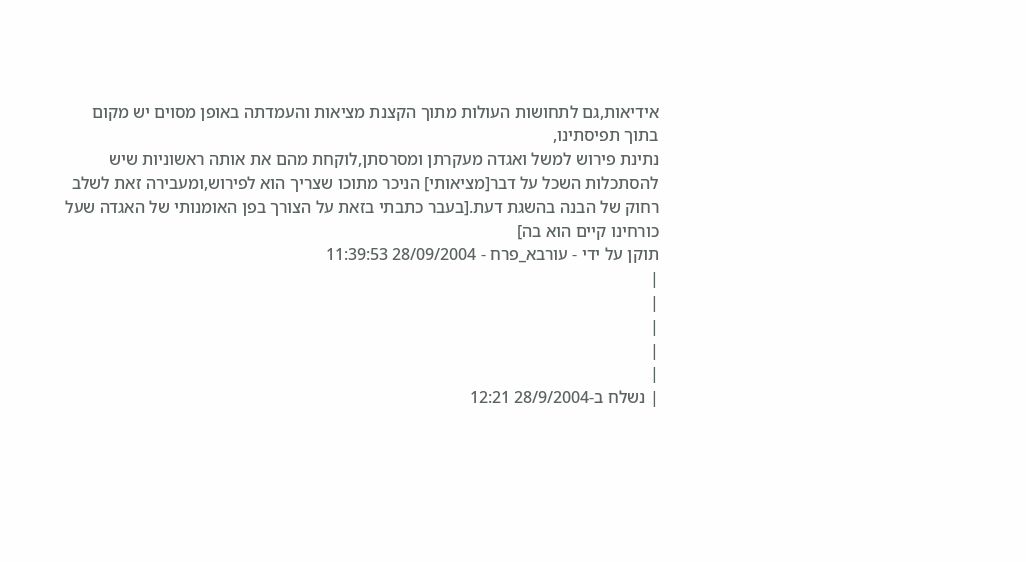אידיאות,גם לתחושות העולות מתוך הקצנת מציאות והעמדתה באופן מסוים יש מקום בתוך תפיסתינו,
נתינת פירוש למשל ואגדה מעקרתן ומסרסתן,לוקחת מהם את אותה ראשוניות שיש להסתכלות השכל על דבר[מציאותי] הניכר מתוכו שצריך הוא לפירוש,ומעבירה זאת לשלב רחוק של הבנה בהשגת דעת.[בעבר כתבתי בזאת על הצורך בפן האומנותי של האגדה שעל כורחינו קיים הוא בה]
תוקן על ידי - עורבא_פרח - 28/09/2004 11:39:53
|
|
|
|
|
| נשלח ב-28/9/2004 12:21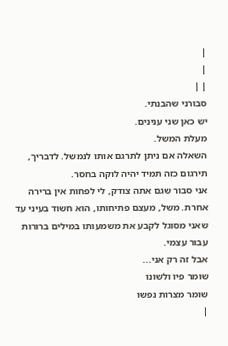|
|
| |
סבורני שהבנתי.
יש כאן שני ענינים.
מעלת המשל.
השאלה אם ניתן לתרגם אותו לנמשל. לדבריך, תירגום כזה תמיד יהיה לוקה בחסר.
אני סבור שגם אתה צודק, לי לפחות אין ברירה אחרת. משל, מעצם פתיחותו, הוא חשוד בעיני עד שאני מסוגל לקבע את משמעותו במילים ברורות עבור עצמי.
אבל זה רק אני...
שומר פיו ולשונו
שומר מצרות נפשו
|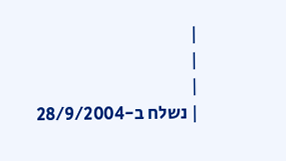|
|
|
| נשלח ב-28/9/2004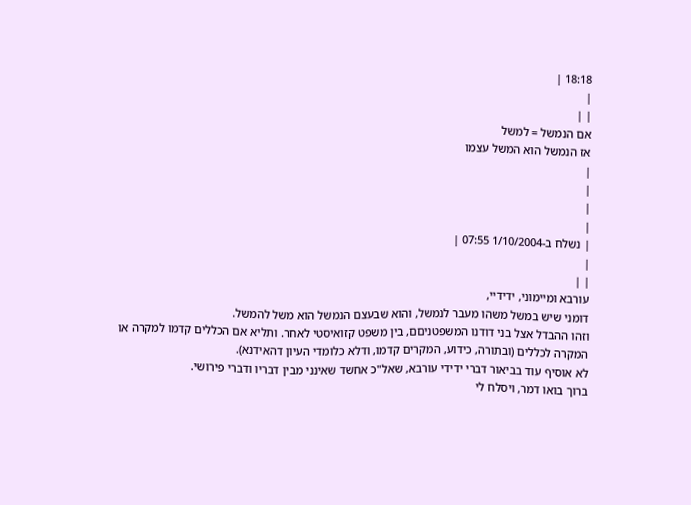18:18 |
|
| |
אם הנמשל = למשל
אז הנמשל הוא המשל עצמו
|
|
|
|
| נשלח ב-1/10/2004 07:55 |
|
| |
עורבא ומיימוני, ידידיי,
דומני שיש במשל משהו מעבר לנמשל, והוא שבעצם הנמשל הוא משל להמשל.
וזהו ההבדל אצל בני דודנו המשפטניםם, בין משפט קזואיסטי לאחר. ותליא אם הכללים קדמו למקרה או המקרה לכללים (ובתורה, כידוע, המקרים קדמו, ודלא כלומדי העיון דהאידנא).
לא אוסיף עוד בביאור דברי ידידי עורבא, שאל"כ אחשד שאינני מבין דבריו ודברי פירושי.
ברוך בואו דמר, ויסלח לי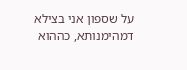על שספון אני בצילא דמהימנותא, כההוא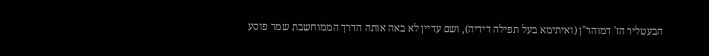הבעטליר הז' דמוהר"ן (ואיתימא בעל תפילה דידיה), ושם עדיין לא באה אותה הדרך הממוחשבת שמר פוסע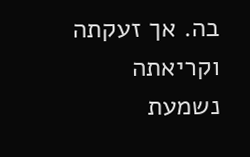בה. אך זעקתה וקריאתה נשמעת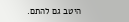היטב גם להתם.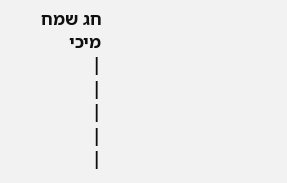חג שמח
מיכי
|
|
|
|
|